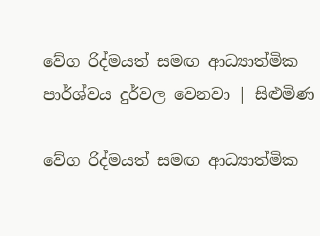වේග රිද්මයත් සමඟ ආධ්‍යාත්මික පාර්ශ්වය දුර්වල වෙනවා | සිළුමිණ

වේග රිද්මයත් සමඟ ආධ්‍යාත්මික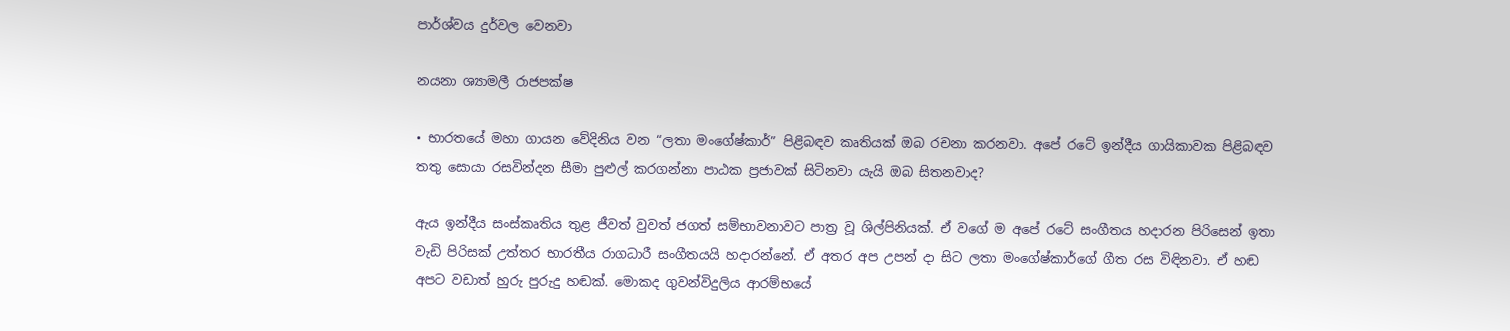පාර්ශ්වය දුර්වල වෙනවා

නයනා ශ්‍යාමලී රාජපක්ෂ

• භාරතයේ මහා ගායන වේදිනිය වන “ලතා මංගේෂ්කාර්” පිළිබඳව කෘතියක් ඔබ රචනා කරනවා. අපේ රටේ ඉන්දීය ගායිකාවක පිළිබඳව තතු සොයා රසවින්දන සීමා පුළුල් කරගන්නා පාඨක ප්‍රජාවක් සිටිනවා යැයි ඔබ සිතනවාද?

ඇය ඉන්දීය සංස්කෘතිය තුළ ජීවත් වුවත් ජගත් සම්භාවනාවට පාත්‍ර වූ ශිල්පිනියක්. ඒ වගේ ම අපේ රටේ සංගීතය හදාරන පිරිසෙන් ඉතා වැඩි පිරිසක් උත්තර භාරතීය රාගධාරී සංගීතයයි හදාරන්නේ. ඒ අතර අප උපන් දා සිට ලතා මංගේෂ්කාර්ගේ ගීත රස විඳිනවා. ඒ හඬ අපට වඩාත් හුරු පුරුදු හඬක්. මොකද ගුවන්විදුලිය ආරම්භයේ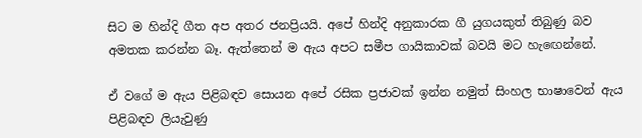සිට ම හින්දි ගීත අප අතර ජනප්‍රියයි. අපේ හින්දි අනුකාරක ගී යුගයකුත් තිබුණු බව අමතක කරන්න බෑ. ඇත්තෙන් ම ඇය අපට සමීප ගායිකාවක් බවයි මට හැඟෙන්නේ.

ඒ වගේ ම ඇය පිළිබඳව සොයන අපේ රසික ප්‍රජාවක් ඉන්න නමුත් සිංහල භාෂාවෙන් ඇය පිළිබඳව ලියැවුණු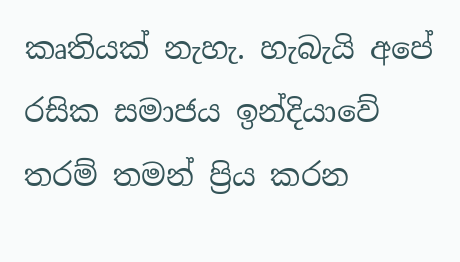කෘතියක් නැහැ. හැබැයි අපේ රසික සමාජය ඉන්දියාවේ තරම් තමන් ප්‍රිය කරන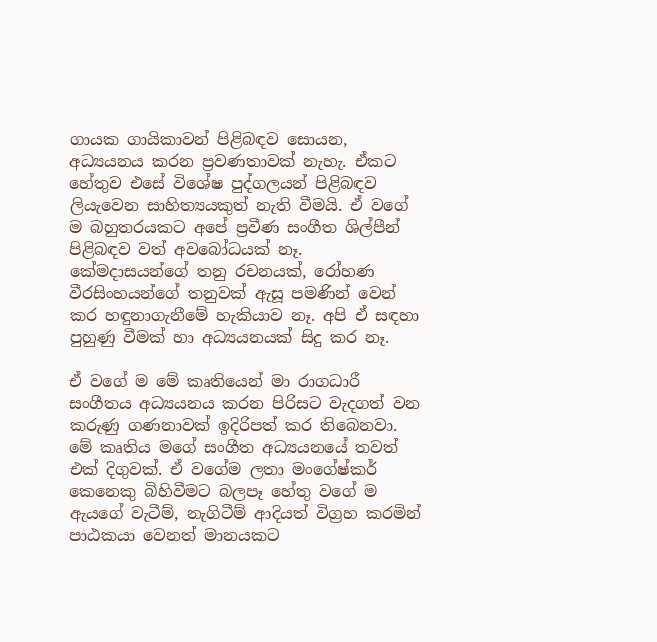ගායක ගායිකාවන් පිළිබඳව සොයන, අධ්‍යයනය කරන ප්‍රවණතාවක් නැහැ. ඒකට හේතුව එසේ විශේෂ පුද්ගලයන් පිළිබඳව ලියැවෙන සාහිත්‍යයකුත් නැති වීමයි. ඒ වගේ ම බහුතරයකට අපේ ප්‍රවීණ සංගීත ශිල්පීන් පිළිබඳව වත් අවබෝධයක් නෑ. කේමදාසයන්ගේ තනු රචනයක්, රෝහණ වීරසිංහයන්ගේ තනුවක් ඇසූ පමණින් වෙන් කර හඳුනාගැනීමේ හැකියාව නෑ. අපි ඒ සඳහා පුහුණු වීමක් හා අධ්‍යයනයක් සිදු කර නෑ.

ඒ වගේ ම මේ කෘතියෙන් මා රාගධාරී සංගීතය අධ්‍යයනය කරන පිරිසට වැදගත් වන කරුණු ගණනාවක් ඉදිරිපත් කර තිබෙනවා. මේ කෘතිය මගේ සංගීත අධ්‍යයනයේ තවත් එක් දිගුවක්. ඒ වගේම ලතා මංගේෂ්කර් කෙනෙකු බිහිවීමට බලපෑ හේතු වගේ ම ඇයගේ වැටීම්, නැගිටීම් ආදියත් විග්‍රහ කරමින් පාඨකයා වෙනත් මානයකට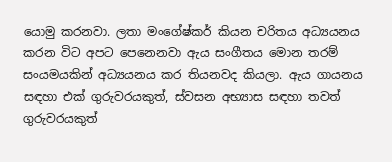යොමු කරනවා. ලතා මංගේෂ්කර් කියන චරිතය අධ්‍යයනය කරන විට අපට පෙනෙනවා ඇය සංගීතය මොන තරම් සංයමයකින් අධ්‍යයනය කර තියනවද කියලා. ඇය ගායනය සඳහා එක් ගුරුවරයකුත්, ස්වසන අභ්‍යාස සඳහා තවත් ගුරුවරයකුත්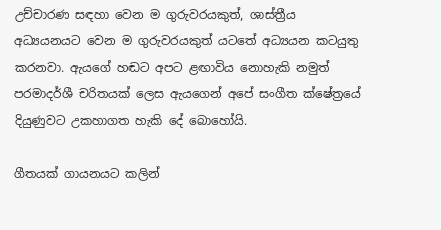උච්චාරණ සඳහා වෙන ම ගුරුවරයකුත්, ශාස්ත්‍රීය අධ්‍යයනයට වෙන ම ගුරුවරයකුත් යටතේ අධ්‍යයන කටයුතු කරනවා. ඇයගේ හඬට අපට ළඟාවිය නොහැකි නමුත් පරමාදර්ශී චරිතයක් ලෙස ඇයගෙන් අපේ සංගීත ක්ෂේත්‍රයේ දියුණුවට උකහාගත හැකි දේ බොහෝයි.

ගීතයක් ගායනයට කලින්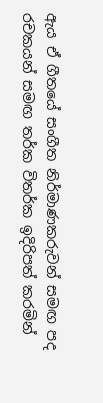ඇය ඒ ගීතයේ සංගීත නිර්මාණකරුවන් සමඟ පද රචකයන් සමඟ තර්ක විතර්ක ඉදිරිපත් කරමින්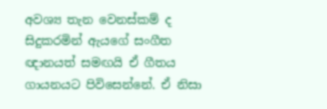අවශ්‍ය තැන වෙනස්කම් ද සිදුකරමින් ඇයගේ සංගීත ඥානයත් සමඟයි ඒ ගීතය ගායනයට පිවිසෙන්නේ. ඒ නිසා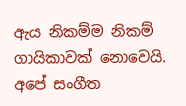ඇය නිකම්ම නිකම් ගායිකාවක් නොවෙයි. අපේ සංගීත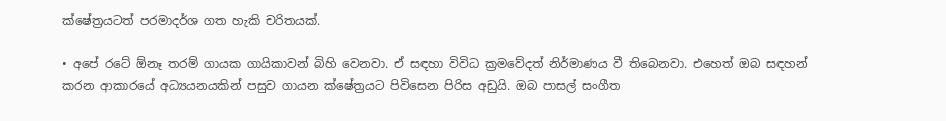ක්ෂේත්‍රයටත් පරමාදර්ශ ගත හැකි චරිතයක්.

• අපේ රටේ ඕනෑ තරම් ගායක ගායිකාවන් බිහි වෙනවා. ඒ සඳහා විවිධ ක්‍රමවේදත් නිර්මාණය වී තිබෙනවා. එහෙත් ඔබ සඳහන් කරන ආකාරයේ අධ්‍යයනයකින් පසුව ගායන ක්ෂේත්‍රයට පිවිසෙන පිරිස අඩුයි. ඔබ පාසල් සංගීත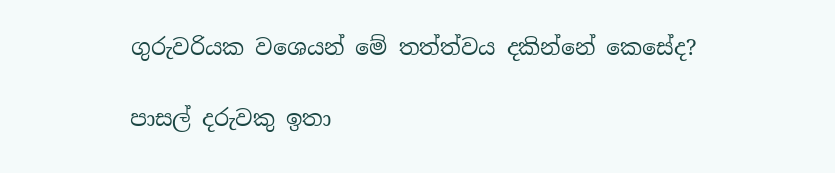ගුරුවරියක වශ‍ෙයන් මේ තත්ත්වය දකින්නේ කෙසේද?

පාසල් දරුවකු ඉතා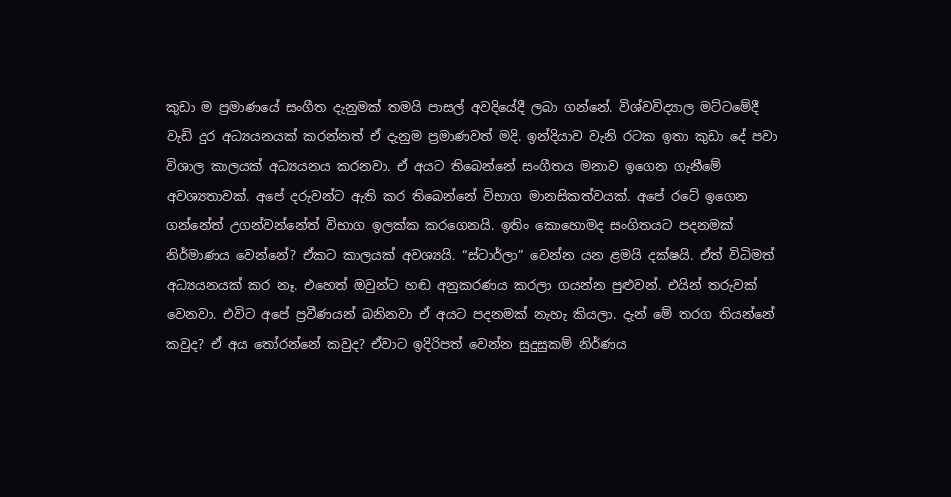කුඩා ම ප්‍රමාණයේ සංගීත දැනුමක් තමයි පාසල් අවදියේදී ලබා ගන්නේ. විශ්වවිද්‍යාල මට්ටමේදී වැඩි දුර අධ්‍යයනයක් කරන්නත් ඒ දැනුම ප්‍රමාණවත් මදි. ඉන්දියාව වැනි රටක ඉතා කුඩා දේ පවා විශාල කාලයක් අධ්‍යයනය කරනවා. ඒ අයට තිබෙන්නේ සංගීතය මනාව ඉගෙන ගැනීමේ අවශ්‍යතාවක්. අපේ දරුවන්ට ඇති කර තිබෙන්නේ විභාග මානසිකත්වයක්. අපේ රටේ ඉගෙන ගන්නේත් උගන්වන්නේත් විභාග ඉලක්ක කරගෙනයි. ඉතිං කොහොමද සංගිතයට පදනමක් නිර්මාණය වෙන්නේ? ඒකට කාලයක් අවශ්‍යයි. “ස්ටාර්ලා” වෙන්න යන ළමයි දක්ෂයි. ඒත් විධිමත් අධ්‍යයනයක් කර නෑ. එහෙත් ඔවුන්ට හඬ අනුකරණය කරලා ගයන්න පුළුවන්. එයින් තරුවක් වෙනවා. එවිට අපේ ප්‍රවීණයන් බනිනවා ඒ අයට පදනමක් නැහැ කියලා. දැන් මේ තරග තියන්නේ කවුද? ඒ අය තෝරන්නේ කවුද? ඒවාට ඉදිරිපත් වෙන්න සුදුසුකම් නිර්ණය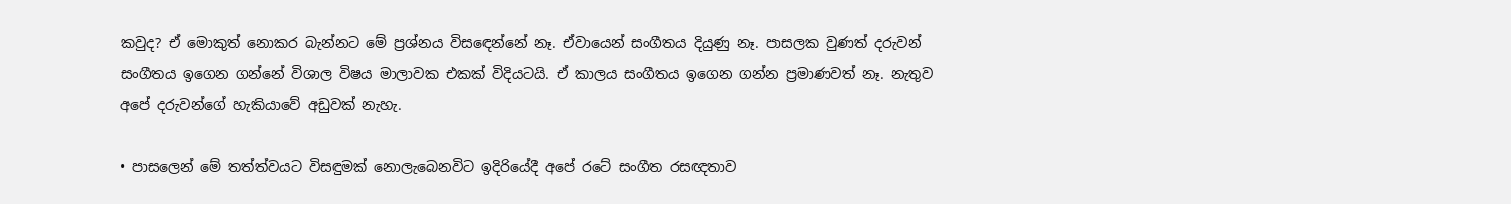කවුද? ඒ මොකුත් නොකර බැන්නට මේ ප්‍රශ්නය විසඳෙන්නේ නෑ. ඒවායෙන් සංගීතය දියුණු නෑ. පාසලක වුණත් දරුවන් සංගීතය ඉගෙන ගන්නේ විශාල විෂය මාලාවක එකක් විදියටයි. ඒ කාලය සංගීතය ඉගෙන ගන්න ප්‍රමාණවත් නෑ. නැතුව අපේ දරුවන්ගේ හැකියාවේ අඩුවක් නැහැ.

• පාසලෙන් මේ තත්ත්වයට විසඳුමක් නොලැබෙනවිට ඉදිරියේදී අපේ රටේ සංගීත රසඥතාව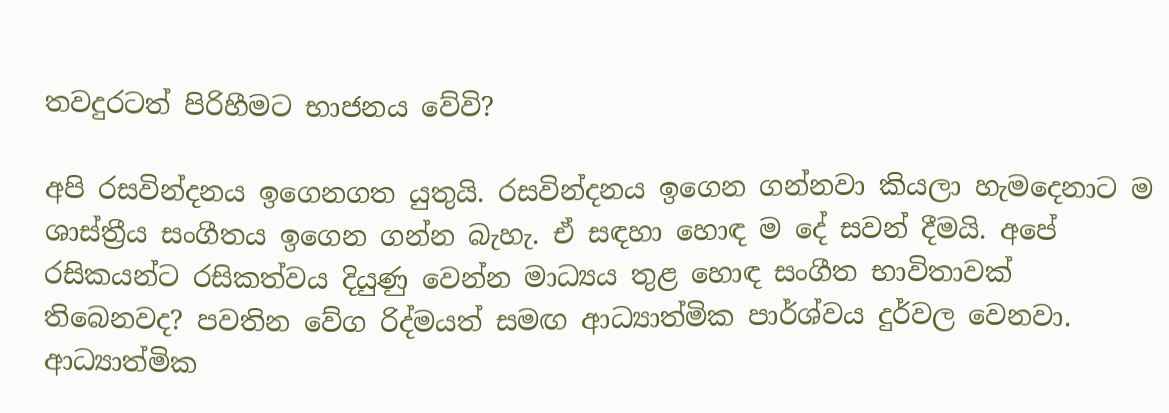තවදුරටත් පිරිහීමට භාජනය වේවි?

අපි රසවින්දනය ඉගෙනගත යුතුයි. රසවින්දනය ඉගෙන ගන්නවා කියලා හැමදෙනාට ම ශාස්ත්‍රීය සංගීතය ඉගෙන ගන්න බැහැ. ඒ සඳහා හොඳ ම දේ සවන් දීමයි. අපේ රසිකයන්ට රසිකත්වය දියුණු වෙන්න මාධ්‍යය තුළ හොඳ සංගීත භාවිතාවක් තිබෙනවද? පවතින වේග රිද්මයත් සමඟ ආධ්‍යාත්මික පාර්ශ්වය දුර්වල වෙනවා. ආධ්‍යාත්මික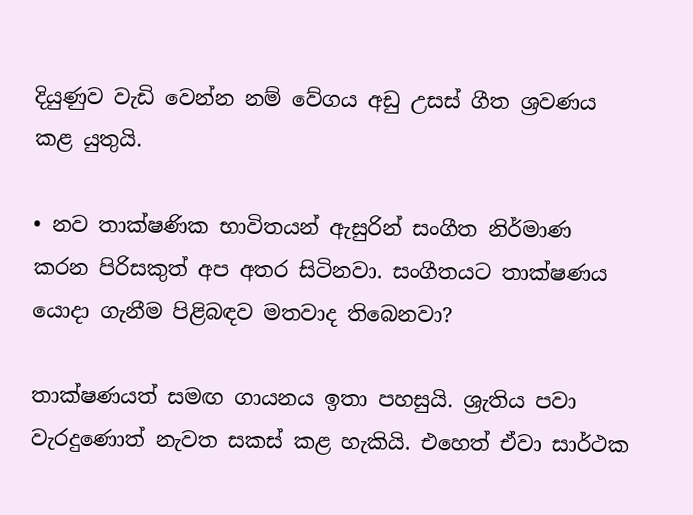දියුණුව වැඩි වෙන්න නම් වේගය අඩු උසස් ගීත ශ්‍රවණය කළ යුතුයි.

• නව තාක්ෂණික භාවිතයන් ඇසුරින් සංගීත නිර්මාණ කරන පිරිසකුත් අප අතර සිටිනවා. සංගීතයට තාක්ෂණය යොදා ගැනීම පිළිබඳව මතවාද තිබෙනවා?

තාක්ෂණයත් සමඟ ගායනය ඉතා පහසුයි. ශ්‍රැතිය පවා වැරදුණොත් නැවත සකස් කළ හැකියි. එහෙත් ඒවා සාර්ථක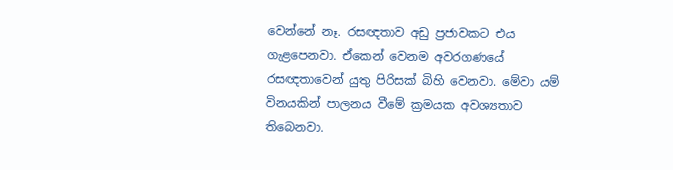වෙන්නේ නෑ. රසඥතාව අඩු ප්‍රජාවකට එය ගැළපෙනවා. ඒකෙන් වෙනම අවරගණයේ රසඥතාවෙන් යුතු පිරිසක් බිහි වෙනවා. මේවා යම් විනයකින් පාලනය වීමේ ක්‍රමයක අවශ්‍යතාව තිබෙනවා.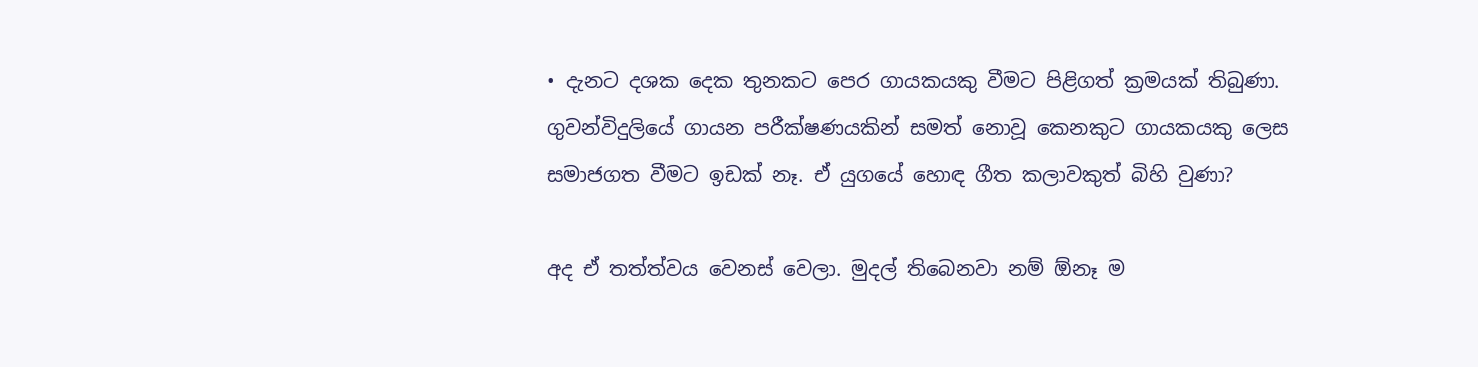• දැනට දශක දෙක තුනකට පෙර ගායකයකු වීමට පිළිගත් ක්‍රමයක් තිබුණා. ගුවන්විදුලියේ ගායන පරීක්ෂණයකින් සමත් නොවූ කෙනකුට ගායකයකු ලෙස සමාජගත වීමට ඉඩක් නෑ. ඒ යුගයේ හොඳ ගීත කලාවකුත් බිහි වුණා?

අද ඒ තත්ත්වය වෙනස් වෙලා. මුදල් තිබෙනවා නම් ඕනෑ ම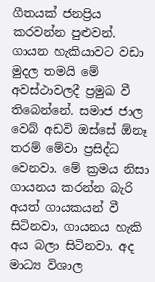ගීතයක් ජනප්‍රිය කරවන්න පුළුවන්. ගායන හැකියාවට වඩා මුදල තමයි මේ අවස්ථාවලදී ප්‍රමුඛ වී තිබෙන්නේ. සමාජ ජාල වෙබ් අඩවි ඔස්සේ ඕනෑ තරම් මේවා ප්‍රසිද්ධ වෙනවා. මේ ක්‍රමය නිසා ගායනය කරන්න බැරි අයත් ගායකයන් වී සිටිනවා, ගායනය හැකි අය බලා සිටිනවා. අද මාධ්‍ය විශාල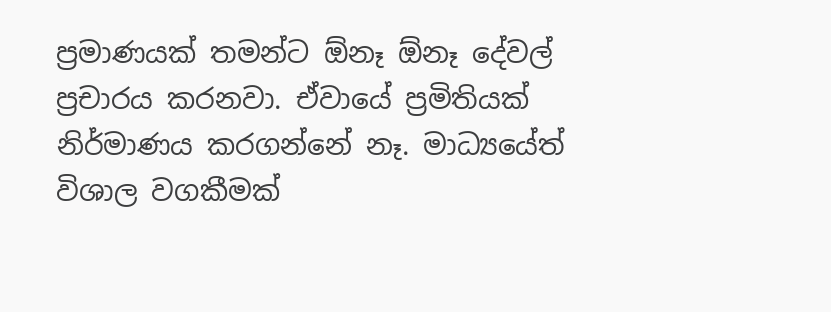ප්‍රමාණයක් තමන්ට ඕනෑ ඕනෑ දේවල් ප්‍රචාරය කරනවා. ඒවායේ ප්‍රමිතියක් නිර්මාණය කරගන්නේ නෑ. මාධ්‍යයේත් විශාල වගකීමක්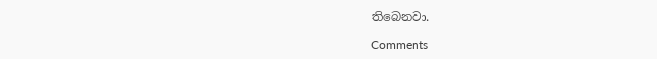තිබෙනවා.

Comments